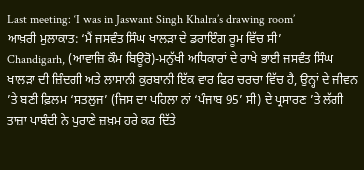Last meeting: ‘I was in Jaswant Singh Khalra’s drawing room’
ਆਖ਼ਰੀ ਮੁਲਾਕਾਤ: ‘ਮੈਂ ਜਸਵੰਤ ਸਿੰਘ ਖਾਲੜਾ ਦੇ ਡਰਾਇੰਗ ਰੂਮ ਵਿੱਚ ਸੀ’
Chandigarh, (ਆਵਾਜ਼ਿ ਕੌਮ ਬਿਊਰੋ)-ਮਨੁੱਖੀ ਅਧਿਕਾਰਾਂ ਦੇ ਰਾਖੇ ਭਾਈ ਜਸਵੰਤ ਸਿੰਘ ਖਾਲੜਾ ਦੀ ਜ਼ਿੰਦਗੀ ਅਤੇ ਲਾਸਾਨੀ ਕੁਰਬਾਨੀ ਇੱਕ ਵਾਰ ਫਿਰ ਚਰਚਾ ਵਿੱਚ ਹੈ, ਉਨ੍ਹਾਂ ਦੇ ਜੀਵਨ ’ਤੇ ਬਣੀ ਫ਼ਿਲਮ ‘ਸਤਲੁਜ’ (ਜਿਸ ਦਾ ਪਹਿਲਾ ਨਾਂ ‘ਪੰਜਾਬ 95’ ਸੀ) ਦੇ ਪ੍ਰਸਾਰਣ ’ਤੇ ਲੱਗੀ ਤਾਜ਼ਾ ਪਾਬੰਦੀ ਨੇ ਪੁਰਾਣੇ ਜ਼ਖ਼ਮ ਹਰੇ ਕਰ ਦਿੱਤੇ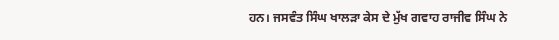ਹਨ। ਜਸਵੰਤ ਸਿੰਘ ਖਾਲੜਾ ਕੇਸ ਦੇ ਮੁੱਖ ਗਵਾਹ ਰਾਜੀਵ ਸਿੰਘ ਨੇ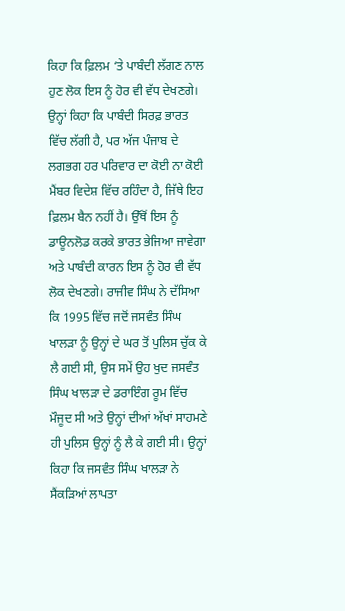ਕਿਹਾ ਕਿ ਫ਼ਿਲਮ ‘ਤੇ ਪਾਬੰਦੀ ਲੱਗਣ ਨਾਲ ਹੁਣ ਲੋਕ ਇਸ ਨੂੰ ਹੋਰ ਵੀ ਵੱਧ ਦੇਖਣਗੇ। ਉਨ੍ਹਾਂ ਕਿਹਾ ਕਿ ਪਾਬੰਦੀ ਸਿਰਫ਼ ਭਾਰਤ ਵਿੱਚ ਲੱਗੀ ਹੈ, ਪਰ ਅੱਜ ਪੰਜਾਬ ਦੇ ਲਗਭਗ ਹਰ ਪਰਿਵਾਰ ਦਾ ਕੋਈ ਨਾ ਕੋਈ ਮੈਂਬਰ ਵਿਦੇਸ਼ ਵਿੱਚ ਰਹਿੰਦਾ ਹੈ, ਜਿੱਥੇ ਇਹ ਫ਼ਿਲਮ ਬੈਨ ਨਹੀਂ ਹੈ। ਉੱਥੋਂ ਇਸ ਨੂੰ ਡਾਊਨਲੋਡ ਕਰਕੇ ਭਾਰਤ ਭੇਜਿਆ ਜਾਵੇਗਾ ਅਤੇ ਪਾਬੰਦੀ ਕਾਰਨ ਇਸ ਨੂੰ ਹੋਰ ਵੀ ਵੱਧ ਲੋਕ ਦੇਖਣਗੇ। ਰਾਜੀਵ ਸਿੰਘ ਨੇ ਦੱਸਿਆ ਕਿ 1995 ਵਿੱਚ ਜਦੋਂ ਜਸਵੰਤ ਸਿੰਘ ਖਾਲੜਾ ਨੂੰ ਉਨ੍ਹਾਂ ਦੇ ਘਰ ਤੋਂ ਪੁਲਿਸ ਚੁੱਕ ਕੇ ਲੈ ਗਈ ਸੀ, ਉਸ ਸਮੇਂ ਉਹ ਖੁਦ ਜਸਵੰਤ ਸਿੰਘ ਖਾਲੜਾ ਦੇ ਡਰਾਇੰਗ ਰੂਮ ਵਿੱਚ ਮੌਜੂਦ ਸੀ ਅਤੇ ਉਨ੍ਹਾਂ ਦੀਆਂ ਅੱਖਾਂ ਸਾਹਮਣੇ ਹੀ ਪੁਲਿਸ ਉਨ੍ਹਾਂ ਨੂੰ ਲੈ ਕੇ ਗਈ ਸੀ। ਉਨ੍ਹਾਂ ਕਿਹਾ ਕਿ ਜਸਵੰਤ ਸਿੰਘ ਖਾਲੜਾ ਨੇ ਸੈਂਕੜਿਆਂ ਲਾਪਤਾ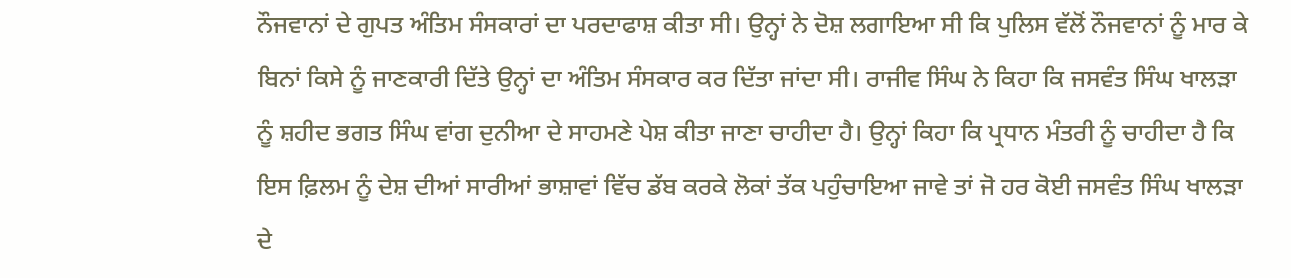ਨੌਜਵਾਨਾਂ ਦੇ ਗੁਪਤ ਅੰਤਿਮ ਸੰਸਕਾਰਾਂ ਦਾ ਪਰਦਾਫਾਸ਼ ਕੀਤਾ ਸੀ। ਉਨ੍ਹਾਂ ਨੇ ਦੋਸ਼ ਲਗਾਇਆ ਸੀ ਕਿ ਪੁਲਿਸ ਵੱਲੋਂ ਨੌਜਵਾਨਾਂ ਨੂੰ ਮਾਰ ਕੇ ਬਿਨਾਂ ਕਿਸੇ ਨੂੰ ਜਾਣਕਾਰੀ ਦਿੱਤੇ ਉਨ੍ਹਾਂ ਦਾ ਅੰਤਿਮ ਸੰਸਕਾਰ ਕਰ ਦਿੱਤਾ ਜਾਂਦਾ ਸੀ। ਰਾਜੀਵ ਸਿੰਘ ਨੇ ਕਿਹਾ ਕਿ ਜਸਵੰਤ ਸਿੰਘ ਖਾਲੜਾ ਨੂੰ ਸ਼ਹੀਦ ਭਗਤ ਸਿੰਘ ਵਾਂਗ ਦੁਨੀਆ ਦੇ ਸਾਹਮਣੇ ਪੇਸ਼ ਕੀਤਾ ਜਾਣਾ ਚਾਹੀਦਾ ਹੈ। ਉਨ੍ਹਾਂ ਕਿਹਾ ਕਿ ਪ੍ਰਧਾਨ ਮੰਤਰੀ ਨੂੰ ਚਾਹੀਦਾ ਹੈ ਕਿ ਇਸ ਫ਼ਿਲਮ ਨੂੰ ਦੇਸ਼ ਦੀਆਂ ਸਾਰੀਆਂ ਭਾਸ਼ਾਵਾਂ ਵਿੱਚ ਡੱਬ ਕਰਕੇ ਲੋਕਾਂ ਤੱਕ ਪਹੁੰਚਾਇਆ ਜਾਵੇ ਤਾਂ ਜੋ ਹਰ ਕੋਈ ਜਸਵੰਤ ਸਿੰਘ ਖਾਲੜਾ ਦੇ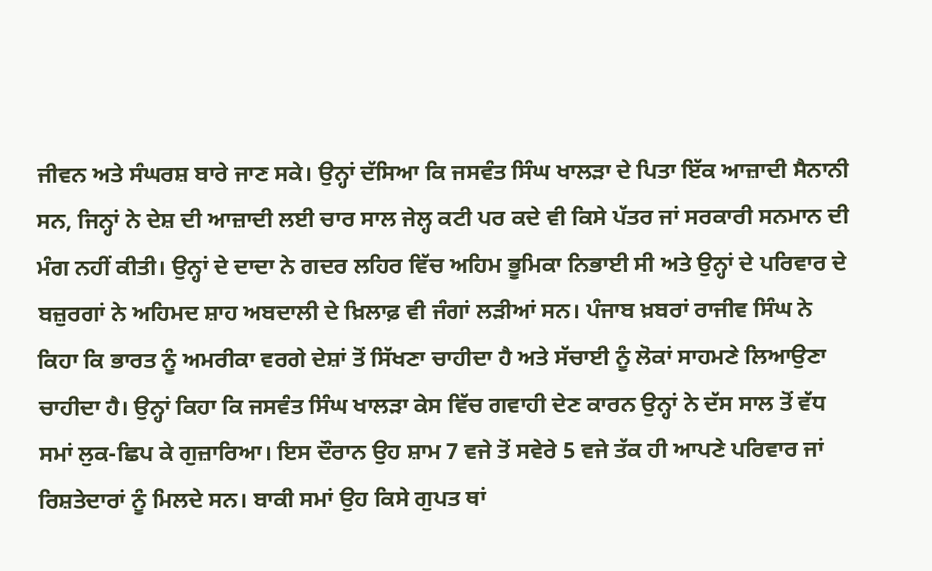ਜੀਵਨ ਅਤੇ ਸੰਘਰਸ਼ ਬਾਰੇ ਜਾਣ ਸਕੇ। ਉਨ੍ਹਾਂ ਦੱਸਿਆ ਕਿ ਜਸਵੰਤ ਸਿੰਘ ਖਾਲੜਾ ਦੇ ਪਿਤਾ ਇੱਕ ਆਜ਼ਾਦੀ ਸੈਨਾਨੀ ਸਨ, ਜਿਨ੍ਹਾਂ ਨੇ ਦੇਸ਼ ਦੀ ਆਜ਼ਾਦੀ ਲਈ ਚਾਰ ਸਾਲ ਜੇਲ੍ਹ ਕਟੀ ਪਰ ਕਦੇ ਵੀ ਕਿਸੇ ਪੱਤਰ ਜਾਂ ਸਰਕਾਰੀ ਸਨਮਾਨ ਦੀ ਮੰਗ ਨਹੀਂ ਕੀਤੀ। ਉਨ੍ਹਾਂ ਦੇ ਦਾਦਾ ਨੇ ਗਦਰ ਲਹਿਰ ਵਿੱਚ ਅਹਿਮ ਭੂਮਿਕਾ ਨਿਭਾਈ ਸੀ ਅਤੇ ਉਨ੍ਹਾਂ ਦੇ ਪਰਿਵਾਰ ਦੇ ਬਜ਼ੁਰਗਾਂ ਨੇ ਅਹਿਮਦ ਸ਼ਾਹ ਅਬਦਾਲੀ ਦੇ ਖ਼ਿਲਾਫ਼ ਵੀ ਜੰਗਾਂ ਲੜੀਆਂ ਸਨ। ਪੰਜਾਬ ਖ਼ਬਰਾਂ ਰਾਜੀਵ ਸਿੰਘ ਨੇ ਕਿਹਾ ਕਿ ਭਾਰਤ ਨੂੰ ਅਮਰੀਕਾ ਵਰਗੇ ਦੇਸ਼ਾਂ ਤੋਂ ਸਿੱਖਣਾ ਚਾਹੀਦਾ ਹੈ ਅਤੇ ਸੱਚਾਈ ਨੂੰ ਲੋਕਾਂ ਸਾਹਮਣੇ ਲਿਆਉਣਾ ਚਾਹੀਦਾ ਹੈ। ਉਨ੍ਹਾਂ ਕਿਹਾ ਕਿ ਜਸਵੰਤ ਸਿੰਘ ਖਾਲੜਾ ਕੇਸ ਵਿੱਚ ਗਵਾਹੀ ਦੇਣ ਕਾਰਨ ਉਨ੍ਹਾਂ ਨੇ ਦੱਸ ਸਾਲ ਤੋਂ ਵੱਧ ਸਮਾਂ ਲੁਕ-ਛਿਪ ਕੇ ਗੁਜ਼ਾਰਿਆ। ਇਸ ਦੌਰਾਨ ਉਹ ਸ਼ਾਮ 7 ਵਜੇ ਤੋਂ ਸਵੇਰੇ 5 ਵਜੇ ਤੱਕ ਹੀ ਆਪਣੇ ਪਰਿਵਾਰ ਜਾਂ ਰਿਸ਼ਤੇਦਾਰਾਂ ਨੂੰ ਮਿਲਦੇ ਸਨ। ਬਾਕੀ ਸਮਾਂ ਉਹ ਕਿਸੇ ਗੁਪਤ ਥਾਂ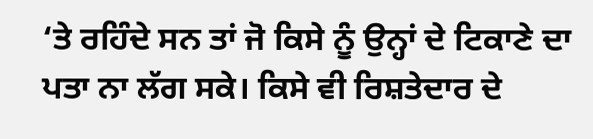‘ਤੇ ਰਹਿੰਦੇ ਸਨ ਤਾਂ ਜੋ ਕਿਸੇ ਨੂੰ ਉਨ੍ਹਾਂ ਦੇ ਟਿਕਾਣੇ ਦਾ ਪਤਾ ਨਾ ਲੱਗ ਸਕੇ। ਕਿਸੇ ਵੀ ਰਿਸ਼ਤੇਦਾਰ ਦੇ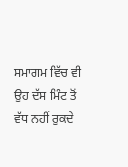ਸਮਾਗਮ ਵਿੱਚ ਵੀ ਉਹ ਦੱਸ ਮਿੰਟ ਤੋਂ ਵੱਧ ਨਹੀਂ ਰੁਕਦੇ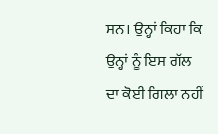ਸਨ। ਉਨ੍ਹਾਂ ਕਿਹਾ ਕਿ ਉਨ੍ਹਾਂ ਨੂੰ ਇਸ ਗੱਲ ਦਾ ਕੋਈ ਗਿਲਾ ਨਹੀਂ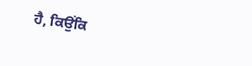ਹੈ, ਕਿਉਂਕਿ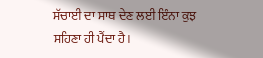ਸੱਚਾਈ ਦਾ ਸਾਥ ਦੇਣ ਲਈ ਇੰਨਾ ਕੁਝ ਸਹਿਣਾ ਹੀ ਪੈਂਦਾ ਹੈ।